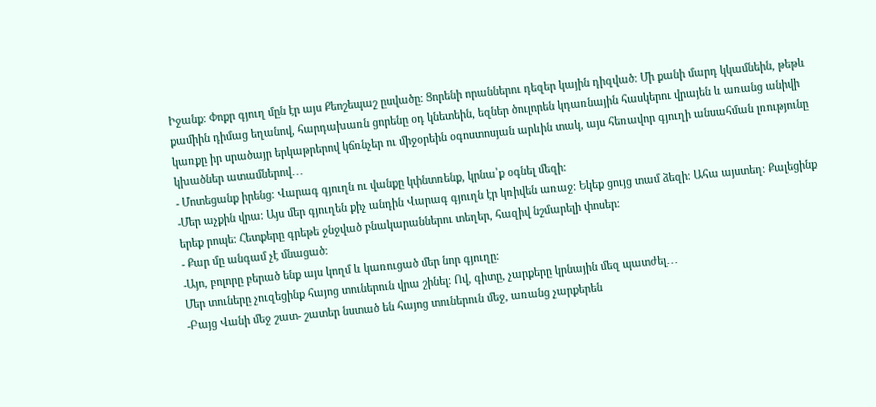Իջանք։ Փոքր գյուղ մըն էր այս Քեոշեպաշ ըսվածը։ Ցորենի որաններու դեզեր կային դիզված։ Մի քանի մարդ կկամնեին, թեթև քամիին դիմաց եղանով, հարդախառն ցորենը օդ կնետեին, եզներ ծուլորեն կդառնային հասկերու վրայեն և առանց անիվի կառքը իր սրածայր երկաթրերով կճռնչեր ու միջօրեին օգոստոսյան արևին տակ, այս հեռավոր գյուղի անսահման լռությունը կխածներ ատամներով․․․
- Մոտեցանք իրենց։ Վարագ գյուղն ու վանքը կփնտռենք, կրնա՝ք օգնել մեզի։
-Մեր աչքին վրա։ Այս մեր գյուղեն քիչ անդին Վարագ գյուղն էր կռիվեն առաջ։ Եկեք ցույց տամ ձեզի։ Ահա այստեղ։ Քալեցինք երեք րոպե։ Հետքերը գրեթե ջնջված բնակարաններու տեղեր, հազիվ նշմարելի փոսեր։
- Քար մը անգամ չէ մնացած։
-Այո, բոլորը բերած ենք այս կողմ և կառուցած մեր նոր գյուղը։
Մեր տուները չուզեցինք հայոց տուներուն վրա շինել։ Ով, գիտը, չարքերը կրնային մեզ պատժել․․․
-Բայց Վանի մեջ շատ- շատեր նստած են հայոց տուներուն մեջ, առանց չարքերեն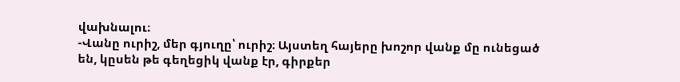վախնալու։
-Վանը ուրիշ, մեր գյուղը՝ ուրիշ։ Այստեղ հայերը խոշոր վանք մը ունեցած են, կըսեն թե գեղեցիկ վանք էր, գիրքեր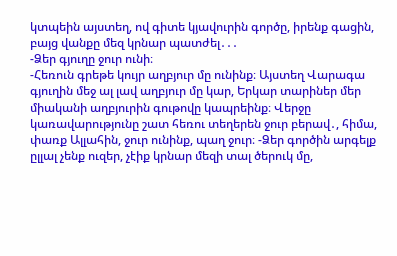կտպեին այստեղ, ով գիտե կյավուրին գործը, իրենք գացին, բայց վանքը մեզ կրնար պատժել․․․
-Ձեր գյուղը ջուր ունի։
-Հեռուն գրեթե կույր աղբյուր մը ունինք։ Այստեղ Վարագա գյուղին մեջ ալ լավ աղբյուր մը կար, Երկար տարիներ մեր միականի աղբյուրին գութովը կապրեինք։ Վերջը կառավարությունը շատ հեռու տեղերեն ջուր բերավ․, հիմա, փառք Ալլահին, ջուր ունինք, պաղ ջուր։ -Ձեր գործին արգելք ըլլալ չենք ուզեր, չէիք կրնար մեզի տալ ծերուկ մը,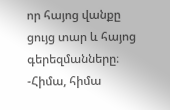որ հայոց վանքը ցույց տար և հայոց գերեզմանները։
-Հիմա, հիմա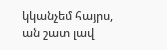կկանչեմ հայրս, ան շատ լավ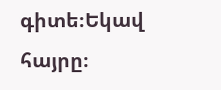գիտե։Եկավ հայրը։